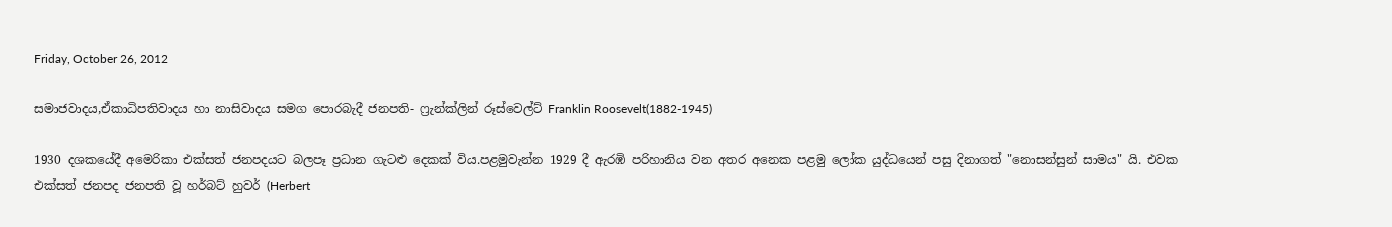Friday, October 26, 2012

සමාජවාදය,ඒකාධිපතිවාදය හා නාසිවාදය සමග පොරබැදී ජනපති- ෆ්‍රැන්ක්ලින් රූස්වෙල්ට් Franklin Roosevelt(1882-1945)

1930 දශකයේදී අමෙරිකා එක්සත් ජනපදයට බලපෑ ප්‍රධාන ගැටළු දෙකක් විය.පළමුවැන්න 1929 දී ඇරඹි පරිහානිය වන අතර අනෙක පළමු ලෝක යුද්ධයෙන් පසු දිනාගත් "නොසන්සුන් සාමය" යි. එවක එක්සත් ජනපද ජනපති වූ හර්බට් හුවර් (Herbert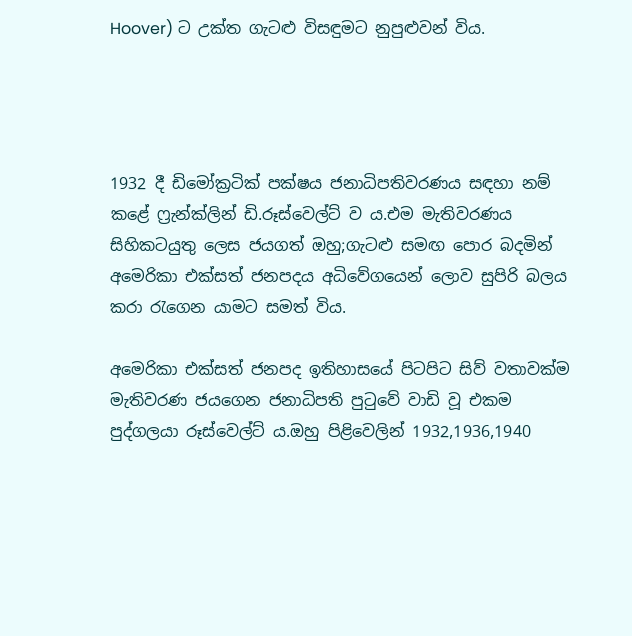Hoover) ට උක්ත ගැටළු විසඳුමට නුපුළුවන් විය.




1932 දී ඩිමෝක්‍රටික් පක්ෂය ජනාධිපතිවරණය සඳහා නම් කළේ ෆ්‍රැන්ක්ලින් ඩි.රූස්වෙල්ට් ව ය.එම මැතිවරණය සිහිකටයුතු ලෙස ජයගත් ඔහු;ගැටළු සමඟ පොර බදමින් අමෙරිකා එක්සත් ජනපදය අධිවේගයෙන් ලොව සුපිරි බලය කරා රැගෙන යාමට සමත් විය.

අමෙරිකා එක්සත් ජනපද ඉතිහාසයේ පිටපිට සිව් වතාවක්ම මැතිවරණ ජයගෙන ජනාධිපති පුටුවේ වාඩි වූ එකම පුද්ගලයා රූස්වෙල්ට් ය.ඔහු පිළිවෙලින් 1932,1936,1940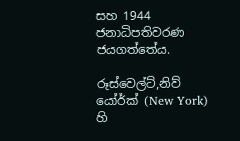සහ 1944 ජනාධිපතිවරණ ජයගත්තේය.

රූස්වෙල්ට්,නිව් යෝර්ක් (New York) හි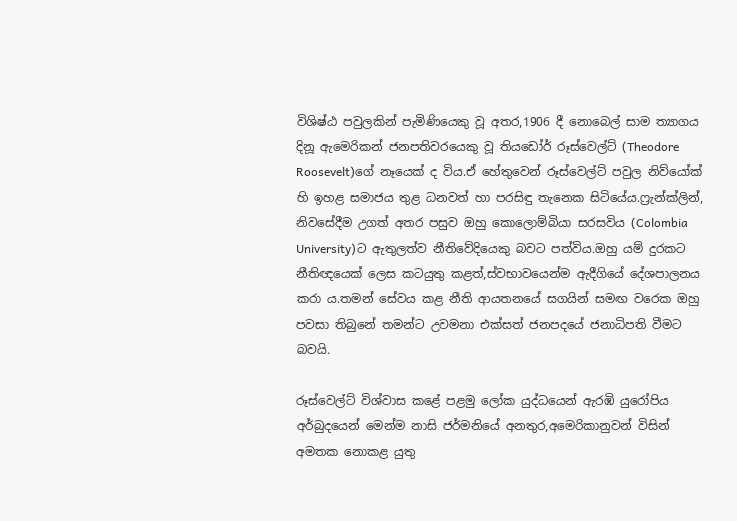විශිෂ්ඨ පවුලකින් පැමිණියෙකු වූ අතර,1906 දී නොබෙල් සාම ත්‍යාගය දිනූ ඇමෙරිකන් ජනපතිවරයෙකු වූ තියඩෝර් රූස්වෙල්ට් (Theodore Roosevelt)ගේ නෑයෙක් ද විය.ඒ හේතුවෙන් රූස්වෙල්ට් පවුල නිව්යෝක් හි ඉහළ සමාජය තුළ ධනවත් හා පරසිඳු තැනෙක සිටියේය.ෆ්‍රැන්ක්ලින්, නිවසේදීම උගත් අතර පසුව ඔහු කොලොම්බියා සරසවිය (Colombia University)ට ඇතුලත්ව නීතිවේදියෙකු බවට පත්විය.ඔහු යම් දුරකට නීතිඥයෙක් ලෙස කටයුතු කළත්,ස්වභාවයෙන්ම ඇදීගියේ දේශපාලනය කරා ය.තමන් සේවය කළ නීති ආයතනයේ සගයින් සමඟ වරෙක ඔහු පවසා තිබුනේ තමන්ට උවමනා එක්සත් ජනපදයේ ජනාධිපති වීමට බවයි.

රූස්වෙල්ට් විශ්වාස කළේ පළමු ලෝක යුද්ධයෙන් ඇරඹි යුරෝපිය අර්බුදයෙන් මෙන්ම නාසි ජර්මනියේ අනතුර,අමෙරිකානුවන් විසින් අමතක නොකළ යුතු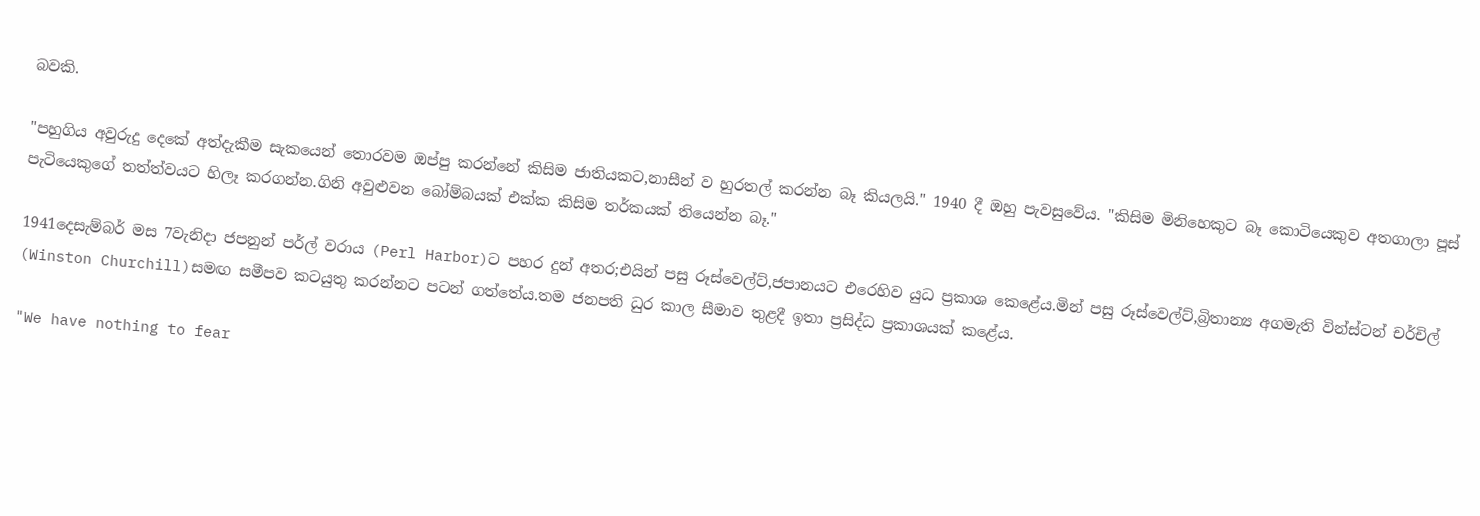බවකි.

"පහුගිය අවුරුදු දෙකේ අත්දැකීම සැකයෙන් තොරවම ඔප්පු කරන්නේ කිසිම ජාතියකට,නාසීන් ව හුරතල් කරන්න බෑ කියලයි." 1940 දී ඔහු පැවසුවේය. "කිසිම මිනිහෙකුට බෑ කොටියෙකුව අතගාලා පූස් පැටියෙකුගේ තත්ත්වයට හිලෑ කරගන්න.ගිනි අවුළුවන බෝම්බයක් එක්ක කිසිම තර්කයක් තියෙන්න බෑ."

1941දෙසැම්බර් මස 7වැනිදා ජපනුන් පර්ල් වරාය (Perl Harbor)ට පහර දුන් අතර;එයින් පසු රූස්වෙල්ට්,ජපානයට එරෙහිව යුධ ප්‍රකාශ කෙළේය.මින් පසු රූස්වෙල්ට්,බ්‍රිතාන්‍ය අගමැති වින්ස්ටන් චර්චිල් (Winston Churchill)සමඟ සමීපව කටයුතු කරන්නට පටන් ගත්තේය.තම ජනපති ධුර කාල සීමාව තුළදී ඉතා ප්‍රසිද්ධ ප්‍රකාශයක් කළේය.

"We have nothing to fear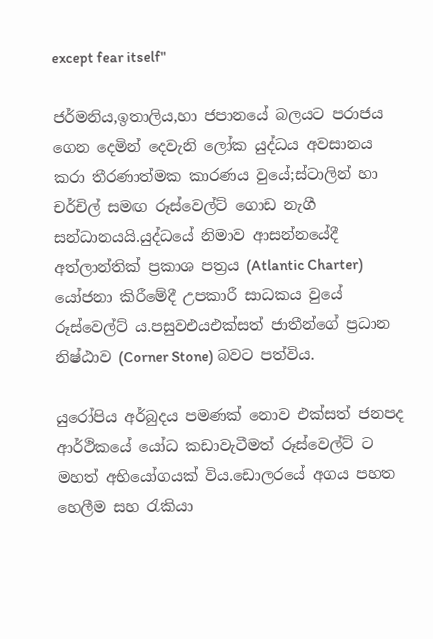except fear itself"

ජර්මනිය,ඉතාලිය,හා ජපානයේ බලයට පරාජය ගෙන දෙමින් දෙවැනි ලෝක යුද්ධය අවසානය කරා තීරණාත්මක කාරණය වුයේ;ස්ටාලින් හා චර්චිල් සමඟ රූස්වෙල්ට් ගොඩ නැගී සන්ධානයයි.යුද්ධයේ නිමාව ආසන්නයේදී අත්ලාන්තික් ප්‍රකාශ පත්‍රය (Atlantic Charter) යෝජනා කිරීමේදී උපකාරී සාධකය වුයේ රූස්වෙල්ට් ය.පසුවඑයඑක්සත් ජාතීන්ගේ ප්‍රධාන නිෂ්ඨාව (Corner Stone) බවට පත්විය.

යුරෝපිය අර්බුදය පමණක් නොව එක්සත් ජනපද ආර්ථිකයේ යෝධ කඩාවැටීමත් රූස්වෙල්ට් ට මහත් අභියෝගයක් විය.ඩොලරයේ අගය පහත හෙලීම සහ රැකියා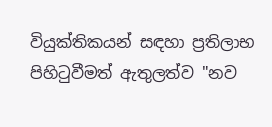වියුක්තිකයන් සඳහා ප්‍රතිලාභ පිහිටුවීමත් ඇතුලත්ව "නව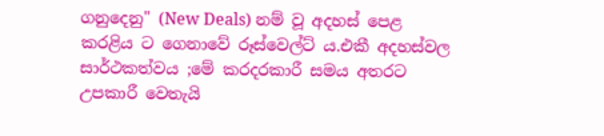ගනුදෙනු" (New Deals) නම් වූ අදහස් පෙළ කරළිය ට ගෙනාවේ රූස්වෙල්ට් ය.එකී අදහස්වල සාර්ථකත්වය ;මේ කරදරකාරී සමය අතරට උපකාරී වෙතැයි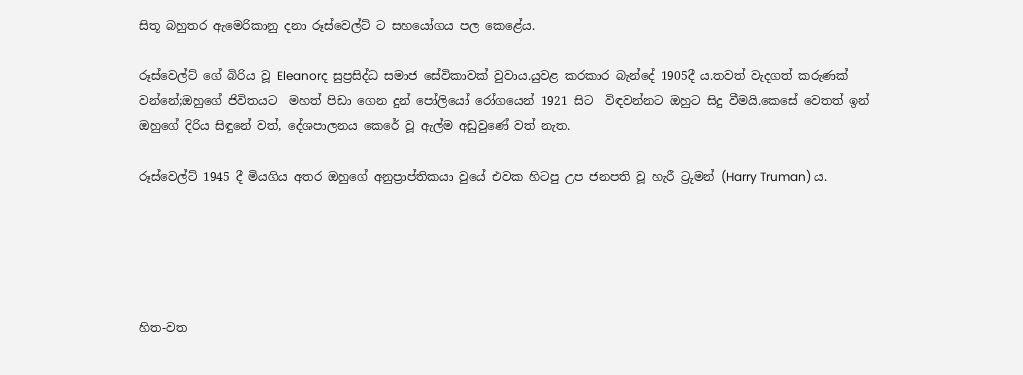සිතූ බහුතර ඇමෙරිකානු දනා රූස්වෙල්ට් ට සහයෝගය පල කෙළේය.

රූස්වෙල්ට් ගේ බිරිය වූ Eleanorද සුප්‍රසිද්ධ සමාජ සේවිකාවක් වුවාය.යුවළ කරකාර බැන්දේ 1905දී ය.තවත් වැදගත් කරුණක් වන්නේ;ඔහුගේ ජිවිතයට  මහත් පිඩා ගෙන දුන් පෝලියෝ රෝගයෙන් 1921 සිට  විඳවන්නට ඔහුට සිදු වීමයි.කෙසේ වෙතත් ඉන් ඔහුගේ දිරිය සිඳුනේ වත්, දේශපාලනය කෙරේ වූ ඇල්ම අඩුවුණේ වත් නැත.

රූස්වෙල්ට් 1945 දී මියගිය අතර ඔහුගේ අනුප්‍රාප්තිකයා වුයේ එවක හිටපු උප ජනපති වූ හැරී ට්‍රුමන් (Harry Truman) ය.





හිත-වත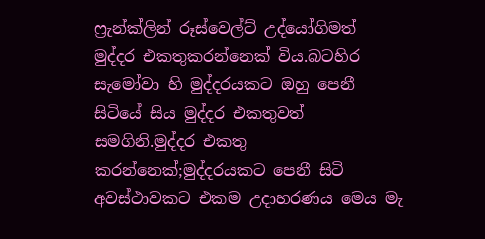ෆ්‍රැන්ක්ලින් රූස්වෙල්ට් උද්යෝගිමත් මුද්දර එකතුකරන්නෙක් විය.බටහිර සැමෝවා හි මුද්දරයකට ඔහු පෙනී සිටියේ සිය මුද්දර එකතුවත් සමගිනි.මුද්දර එකතු කරන්නෙක්;මුද්දරයකට පෙනී සිටි අවස්ථාවකට එකම උදාහරණය මෙය මැ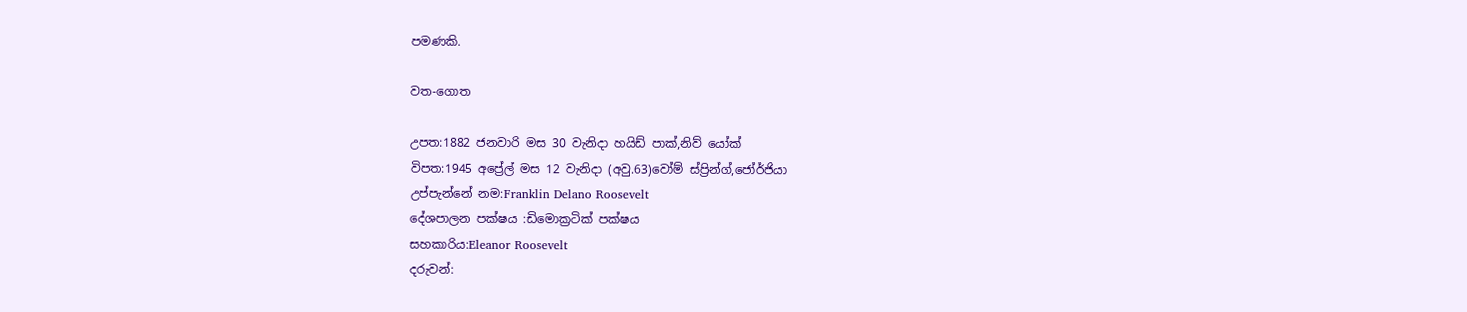පමණකි.

වත-ගොත

උපත:1882 ජනවාරි මස 30 වැනිදා හයිඩ් පාක්,නිව් යෝක්
විපත:1945 අප්‍රේල් මස 12 වැනිදා (අවු.63)වෝම් ස්ප්‍රින්ග්,ජෝර්ජියා
උප්පැන්නේ නම:Franklin Delano Roosevelt
දේශපාලන පක්ෂය :ඩිමොක්‍රටික් පක්ෂය
සහකාරිය:Eleanor Roosevelt
දරුවන්: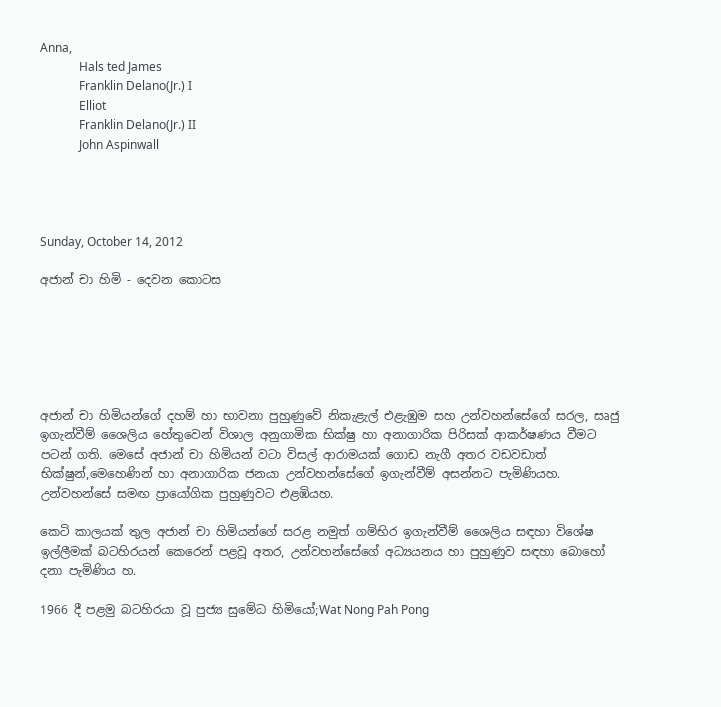Anna,
             Hals ted James
             Franklin Delano(Jr.) I
             Elliot
             Franklin Delano(Jr.) II
             John Aspinwall




Sunday, October 14, 2012

අජාන් චා හිමි - දෙවන කොටස






අජාන් චා හිමියන්ගේ දහම් හා භාවනා පුහුණුවේ නිකැළැල් එළැඹුම සහ උන්වහන්සේගේ සරල, සෘජු ඉගැන්වීම් ශෛලිය හේතුවෙන් විශාල අනුගාමික භික්ෂු හා අනාගාරික පිරිසක් ආකර්ෂණය වීමට පටන් ගති. මෙසේ අජාන් චා හිමියන් වටා විසල් ආරාමයක් ගොඩ නැගී අතර වඩවඩාත් භික්ෂුන්,මෙහෙණින් හා අනාගාරික ජනයා උන්වහන්සේගේ ඉගැන්වීම් අසන්නට පැමිණියහ. උන්වහන්සේ සමඟ ප්‍රායෝගික පුහුණුවට එළඹියහ.

කෙටි කාලයක් තුල අජාන් චා හිමියන්ගේ සරළ නමුත් ගම්භිර ඉගැන්වීම් ශෛලිය සඳහා විශේෂ ඉල්ලීමක් බටහිරයන් කෙරෙන් පළවූ අතර, උන්වහන්සේගේ අධ්‍යයනය හා පුහුණුව සඳහා බොහෝ දනා පැමිණිය හ.

1966 දී පළමු බටහිරයා වූ පුජ්‍ය සුමේධ හිමියෝ;Wat Nong Pah Pong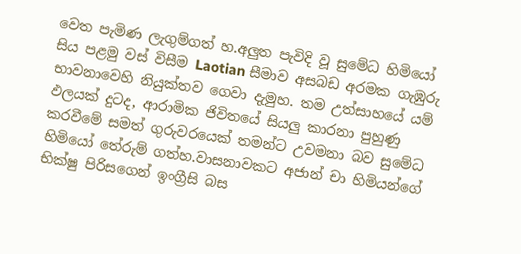වෙත පැමිණ ලැගුම්ගත් හ.අලුත පැවිදි වූ සුමේධ හිමියෝ සිය පළමු වස් විසීම Laotian සීමාව අසබඩ අරමක ගැඹුරු භාවනාවෙහි නියුක්තව ගෙවා දැමුහ. තම උත්සාහයේ යම් ඵලයක් දුටද, ආරාමික ජිවිතයේ සියලු කාරනා පුහුණු කරවීමේ සමත් ගුරුවරයෙක් තමන්ට උවමනා බව සුමේධ හිමියෝ තේරුම් ගත්හ.වාසනාවකට අජාන් චා හිමියන්ගේ භික්ෂු පිරිසගෙන් ඉංග්‍රීසි බස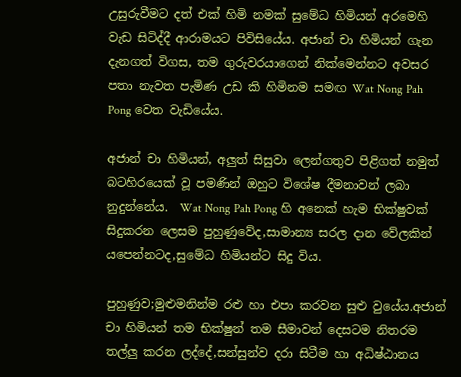උසුරුවීමට දත් එක් හිමි නමක් සුමේධ හිමියන් අරමෙහි වැඩ සිටිද්දී ආරාමයට පිවිසියේය. අජාන් චා හිමියන් ගැන දැනගත් විගස, තම ගුරුවරයාගෙන් නික්මෙන්නට අවසර පතා නැවත පැමිණ උඩ කි හිමිනම සමඟ Wat Nong Pah Pong වෙත වැඩියේය.

අජාන් චා හිමියන්, අලුත් සිසුවා ලෙන්ගතුව පිළිගත් නමුත් බටහිරයෙක් වූ පමණින් ඔහුට විශේෂ දීමනාවන් ලබා නුදුන්නේය.  Wat Nong Pah Pong හි අනෙක් හැම භික්ෂුවක් සිදුකරන ලෙසම පුහුණුවේද,සාමාන්‍ය සරල දාන වේලකින් යපෙන්නටද,සුමේධ හිමියන්ට සිදු විය.

පුහුණුව;මුළුමනින්ම රළු හා එපා කරවන සුළු වුයේය.අජාන් චා හිමියන් තම භික්ෂුන් තම සීමාවන් දෙසටම නිතරම තල්ලු කරන ලද්දේ,සන්සුන්ව දරා සිටීම හා අධිෂ්ඨානය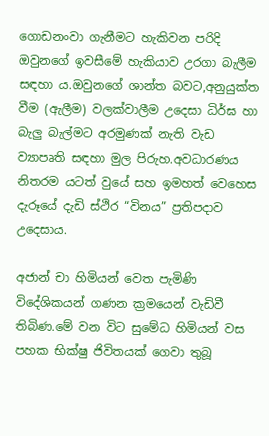ගොඩනංවා ගැනීමට හැකිවන පරිදි ඔවුනගේ ඉවසීමේ හැකියාව උරගා බැලීම සඳහා ය.ඔවුනගේ ශාන්ත බවට,අනුයුක්ත වීම (ඇලීම) වලක්වාලීම උදෙසා ධිර්ඝ හා බැලු බැල්මට අරමුණක් නැති වැඩ ව්‍යාපෘති සඳහා මුල පිරුහ.අවධාරණය නිතරම යටත් වුයේ සහ ඉමහත් වෙහෙස දැරූයේ දැඩි ස්ථිර “විනය” ප්‍රතිපදාව උදෙසාය.

අජාන් චා හිමියන් වෙත පැමිණි විදේශිකයන් ගණන ක්‍රමයෙන් වැඩිවී තිබිණ.මේ වන විට සුමේධ හිමියන් වස පහක භික්ෂු ජිවිතයක් ගෙවා තුබූ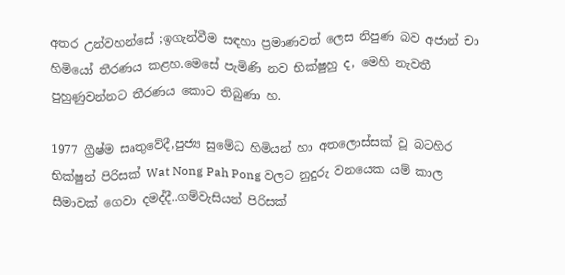අතර උන්වහන්සේ ;ඉගැන්වීම සඳහා ප්‍රමාණවත් ලෙස නිපුණ බව අජාන් චා හිමියෝ තීරණය කළහ.මෙසේ පැමිණි නව භික්ෂුහු ද, මෙහි නැවතී පුහුණුවන්නට තීරණය කොට තිබුණා හ.

1977 ග්‍රීෂ්ම සෘතුවේදී,පුජ්‍ය සුමේධ හිමියන් හා අතලොස්සක් වූ බටහිර භික්ෂුන් පිරිසක් Wat Nong Pah Pong වලට නුදුරු වනයෙක යම් කාල සීමාවක් ගෙවා දමද්දී..ගම්වැසියන් පිරිසක්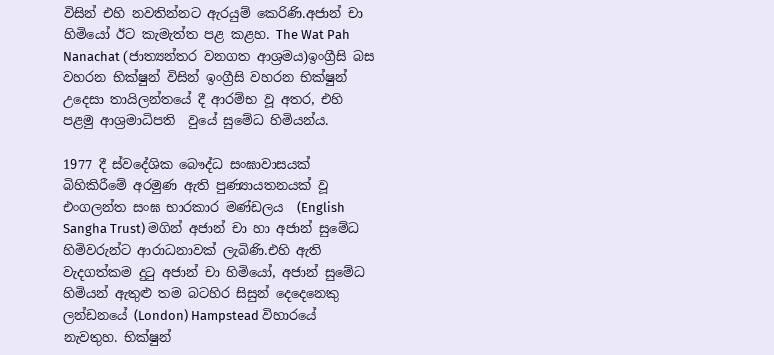විසින් එහි නවතින්නට ඇරයුම් කෙරිණි.අජාන් චා හිමියෝ ඊට කැමැත්ත පළ කළහ. The Wat Pah Nanachat (ජාත්‍යන්තර වනගත ආශ්‍රමය)ඉංග්‍රීසි බස වහරන භික්ෂුන් විසින් ඉංග්‍රීසි වහරන භික්ෂුන් උදෙසා තායිලන්තයේ දී ආරම්භ වූ අතර, එහි පළමු ආශ්‍රමාධිපති  වුයේ සුමේධ හිමියන්ය.

1977 දී ස්වදේශික බෞද්ධ සංඝාවාසයක් බිහිකිරීමේ අරමුණ ඇති පුණ්‍යායතනයක් වූ එංගලන්ත සංඝ භාරකාර මණ්ඩලය  (English Sangha Trust) මගින් අජාන් චා හා අජාන් සුමේධ හිමිවරුන්ට ආරාධනාවක් ලැබිණි.එහි ඇති වැදගත්කම දුටු අජාන් චා හිමියෝ, අජාන් සුමේධ හිමියන් ඇතුළු තම බටහිර සිසුන් දෙදෙනෙකු ලන්ඩනයේ (London) Hampstead විහාරයේ නැවතුහ. භික්ෂුන්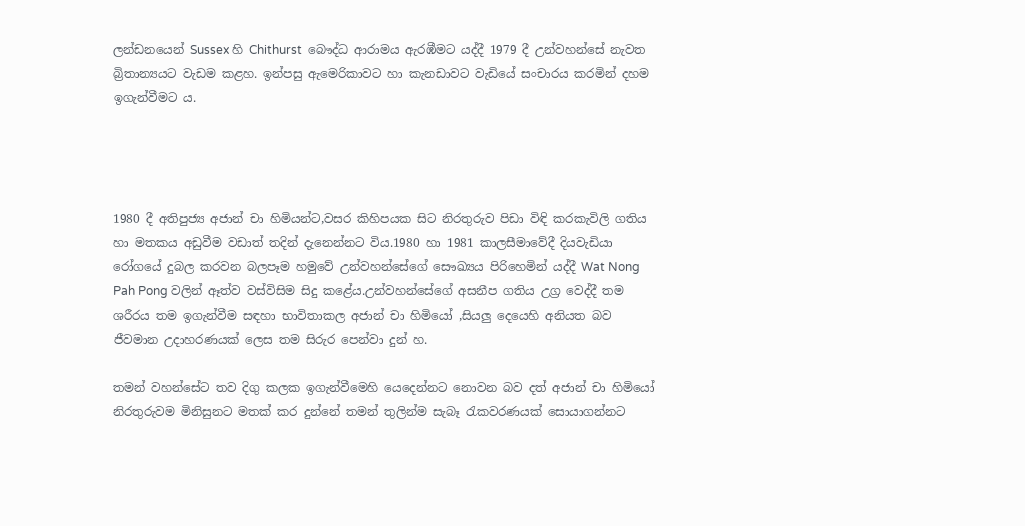ලන්ඩනයෙන් Sussex හි Chithurst  බෞද්ධ ආරාමය ඇරඹීමට යද්දී 1979 දී උන්වහන්සේ නැවත බ්‍රිතාන්‍යයට වැඩම කළහ. ඉන්පසු ඇමෙරිකාවට හා කැනඩාවට වැඩියේ සංචාරය කරමින් දහම ඉගැන්වීමට ය.




1980 දී අතිපුජ්‍ය අජාන් චා හිමියන්ට,වසර කිහිපයක සිට නිරතුරුව පිඩා විඳි කරකැවිලි ගතිය හා මතකය අඩුවීම වඩාත් තදින් දැනෙන්නට විය.1980 හා 1981 කාලසීමාවේදී දියවැඩියා රෝගයේ දුබල කරවන බලපෑම හමුවේ උන්වහන්සේගේ සෞඛ්‍යය පිරිහෙමින් යද්දී Wat Nong Pah Pong වලින් ඈත්ව වස්විසිම සිදු කළේය.උන්වහන්සේගේ අසනීප ගතිය උග්‍ර වෙද්දී තම ශරීරය තම ඉගැන්වීම සඳහා භාවිතාකල අජාන් චා හිමියෝ ,සියලු දෙයෙහි අනියත බව ජීවමාන උදාහරණයක්‌ ලෙස තම සිරුර පෙන්වා දුන් හ.

තමන් වහන්සේට තව දිගු කලක ඉගැන්වීමෙහි යෙදෙන්නට නොවන බව දත් අජාන් චා හිමියෝ නිරතුරුවම මිනිසුනට මතක් කර දුන්නේ තමන් තුලින්ම සැබෑ රැකවරණයක් සොයාගන්නට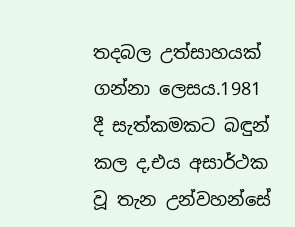තදබල උත්සාහයක් ගන්නා ලෙසය.1981 දී සැත්කමකට බඳුන් කල ද,එය අසාර්ථක වූ තැන උන්වහන්සේ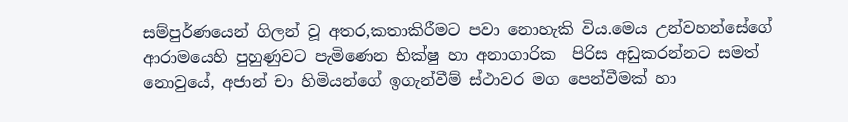සම්පුර්ණයෙන් ගිලන් වූ අතර,කතාකිරීමට පවා නොහැකි විය.මෙය උන්වහන්සේගේ ආරාමයෙහි පුහුණුවට පැමිණෙන භික්ෂු හා අනාගාරික  පිරිස අඩුකරන්නට සමත් නොවුයේ, අජාන් චා හිමියන්ගේ ඉගැන්වීම් ස්ථාවර මග පෙන්වීමක් හා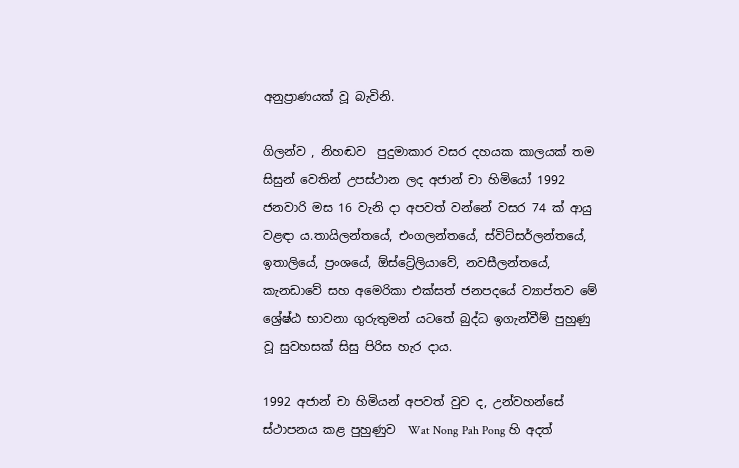අනුප්‍රාණයක් වූ බැවිනි.

ගිලන්ව , නිහඬව  පුදුමාකාර වසර දහයක කාලයක් තම සිසුන් වෙතින් උපස්ථාන ලද අජාන් චා හිමියෝ 1992 ජනවාරි මස 16 වැනි දා අපවත් වන්නේ වසර 74 ක් ආයු වළඳා ය.තායිලන්තයේ, එංගලන්තයේ, ස්විට්සර්ලන්තයේ, ඉතාලියේ, ප්‍රංශයේ, ඕස්ට්‍රේලියාවේ, නවසීලන්තයේ, කැනඩාවේ සහ අමෙරිකා එක්සත් ජනපදයේ ව්‍යාප්තව මේ ශ්‍රේෂ්ඨ භාවනා ගුරුතුමන් යටතේ බුද්ධ ඉගැන්වීම් පුහුණු වූ සුවහසක් සිසු පිරිස හැර දාය.

1992 අජාන් චා හිමියන් අපවත් වුව ද, උන්වහන්සේ ස්ථාපනය කළ පුහුණුව  Wat Nong Pah Pong හි අදත්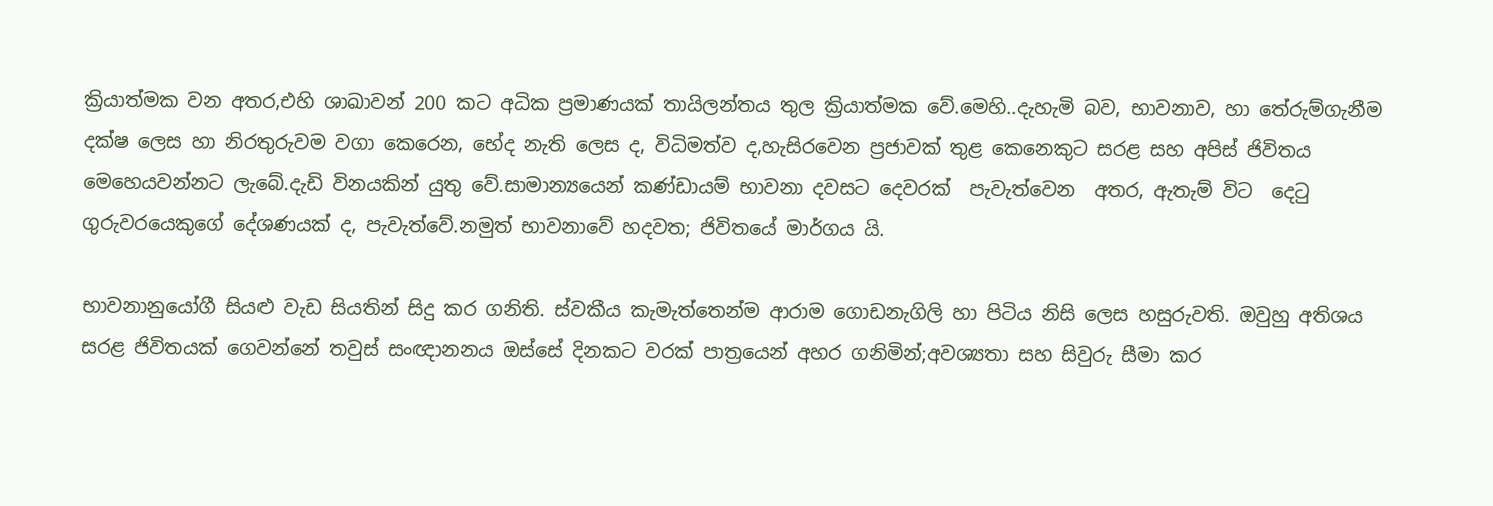ක්‍රියාත්මක වන අතර,එහි ශාඛාවන් 200 කට අධික ප්‍රමාණයක් තායිලන්තය තුල ක්‍රියාත්මක වේ.මෙහි..දැහැමි බව, භාවනාව, හා තේරුම්ගැනීම දක්ෂ ලෙස හා නිරතුරුවම වගා කෙරෙන, භේද නැති ලෙස ද, විධිමත්ව ද,හැසිරවෙන ප්‍රජාවක් තුළ කෙනෙකුට සරළ සහ අපිස් ජිවිතය මෙහෙයවන්නට ලැබේ.දැඩි විනයකින් යුතු වේ.සාමාන්‍යයෙන් කණ්ඩායම් භාවනා දවසට දෙවරක්  පැවැත්වෙන  අතර, ඇතැම් විට  දෙටු ගුරුවරයෙකුගේ දේශණයක් ද, පැවැත්වේ.නමුත් භාවනාවේ හදවත; ජිවිතයේ මාර්ගය යි.

භාවනානුයෝගී සියළු වැඩ සියතින් සිදු කර ගනිති. ස්වකීය කැමැත්තෙන්ම ආරාම ගොඩනැගිලි හා පිටිය නිසි ලෙස හසුරුවති. ඔවුහු අතිශය සරළ ජිවිතයක් ගෙවන්නේ තවුස් සංඥානනය ඔස්සේ දිනකට වරක් පාත්‍රයෙන් අහර ගනිමින්;අවශ්‍යතා සහ සිවුරු සීමා කර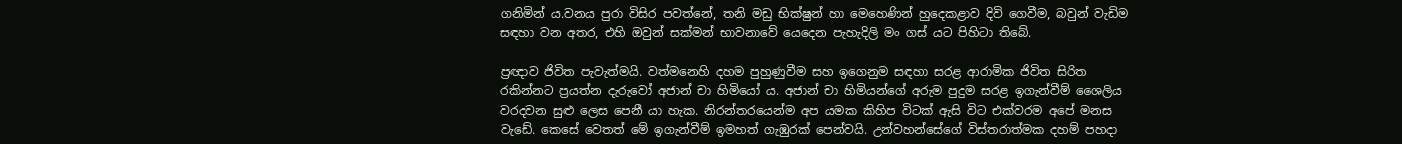ගනිමින් ය.වනය පුරා විසිර පවත්නේ, තනි මඩු භික්ෂුන් හා මෙහෙණින් හුදෙකළාව දිවි ගෙවීම, බවුන් වැඩිම සඳහා වන අතර, එහි ඔවුන් සක්මන් භාවනාවේ යෙදෙන පැහැදිලි මං ගස් යට පිහිටා තිබේ.

ප්‍රඥාව ජිවිත පැවැත්මයි. වත්මනෙහි දහම පුහුණුවීම සහ ඉගෙනුම සඳහා සරළ ආරාමික ජිවිත සිරිත රකින්නට ප්‍රයත්න දැරුවෝ අජාන් චා හිමියෝ ය. අජාන් චා හිමියන්ගේ අරුම පුදුම සරළ ඉගැන්වීම් ශෛලිය වරදවන සුළු ලෙස පෙනී යා හැක. නිරන්තරයෙන්ම අප යමක කිහිප විටක් ඇසි විට එක්වරම අපේ මනස වැඩේ. කෙසේ වෙතත් මේ ඉගැන්වීම් ඉමහත් ගැඹුරක් පෙන්වයි. උන්වහන්සේගේ විස්තරාත්මක දහම් පහදා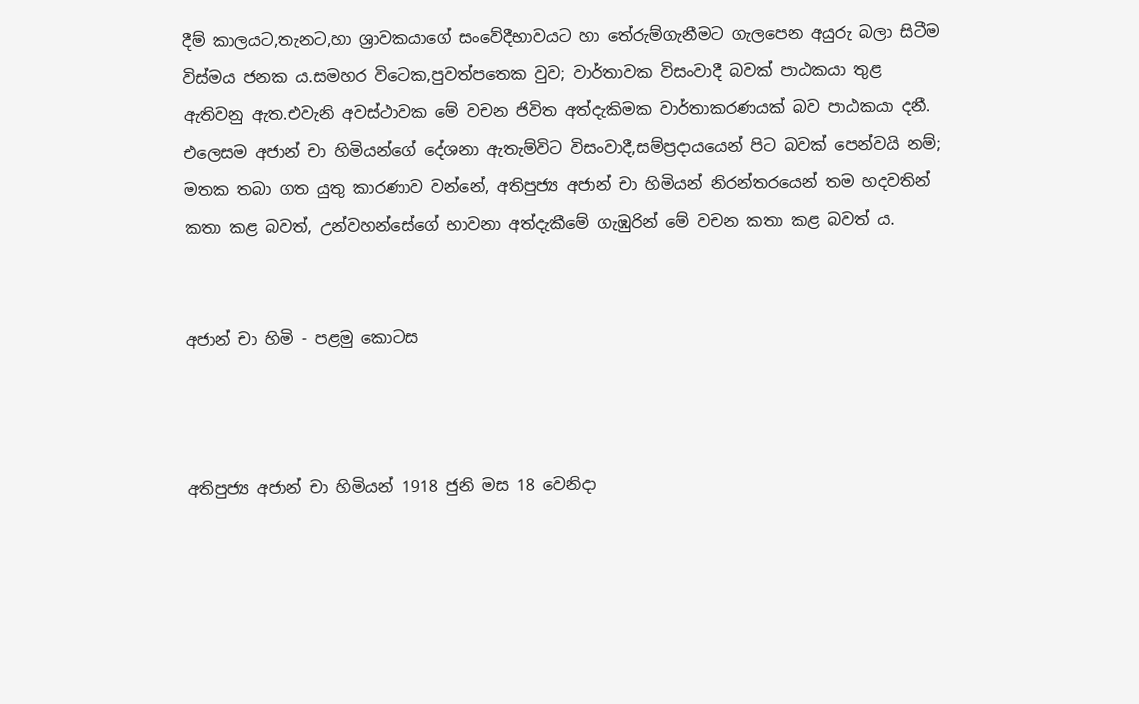දීම් කාලයට,තැනට,හා ශ්‍රාවකයාගේ සංවේදීභාවයට හා තේරුම්ගැනීමට ගැලපෙන අයුරු බලා සිටීම විස්මය ජනක ය.සමහර විටෙක,පුවත්පතෙක වුව; වාර්තාවක විසංවාදී බවක් පාඨකයා තුළ ඇතිවනු ඇත.එවැනි අවස්ථාවක මේ වචන ජිවිත අත්දැකිමක වාර්තාකරණයක් බව පාඨකයා දනී. එලෙසම අජාන් චා හිමියන්ගේ දේශනා ඇතැම්විට විසංවාදී,සම්ප්‍රදායයෙන් පිට බවක් පෙන්වයි නම්; මතක තබා ගත යුතු කාරණාව වන්නේ, අතිපුජ්‍ය අජාන් චා හිමියන් නිරන්තරයෙන් තම හදවතින් කතා කළ බවත්, උන්වහන්සේගේ භාවනා අත්දැකීමේ ගැඹුරින් මේ වචන කතා කළ බවත් ය.


අජාන් චා හිමි - පළමු කොටස



අතිපුජ්‍ය අජාන් චා හිමියන් 1918 ජුනි මස 18 වෙනිදා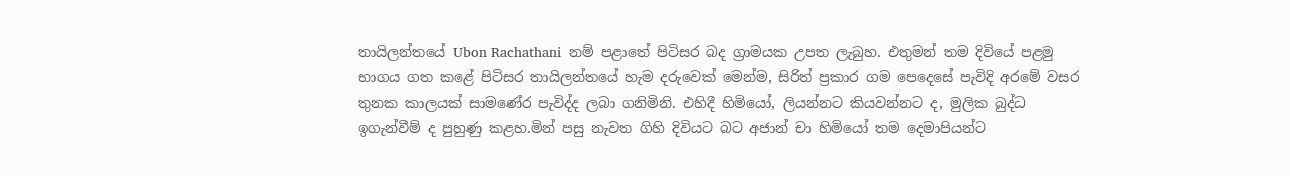තායිලන්තයේ Ubon Rachathani  නම් පළාතේ පිටිසර බද ග්‍රාමයක උපත ලැබුහ. එතුමන් තම දිවියේ පළමු භාගය ගත කළේ පිටිසර තායිලන්තයේ හැම දරුවෙක් මෙන්ම, සිරිත් ප්‍රකාර ගම පෙදෙසේ පැවිදි අරමේ වසර තුනක කාලයක් සාමණේර පැවිද්ද ලබා ගනිමිනි. එහිදී හිමියෝ, ලියන්නට කියවන්නට ද, මුලික බුද්ධ ඉගැන්වීම් ද පුහුණු කළහ.මින් පසු නැවත ගිහි දිවියට බට අජාන් චා හිමියෝ තම දෙමාපියන්ට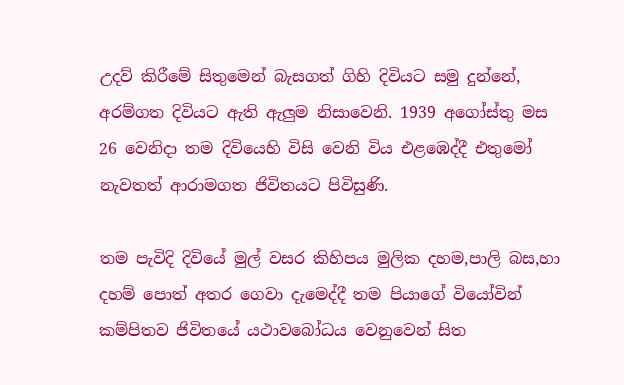උදව් කිරීමේ සිතුමෙන් බැසගත් ගිහි දිවියට සමු දුන්නේ, අරම්ගත දිවියට ඇති ඇලුම නිසාවෙනි. 1939 අගෝස්තු මස 26 වෙනිදා තම දිවියෙහි විසි වෙනි විය එළඹෙද්දී එතුමෝ නැවතත් ආරාමගත ජිවිතයට පිවිසුණි.

තම පැවිදි දිවියේ මුල් වසර කිහිපය මුලික දහම,පාලි බස,හා දහම් පොත් අතර ගෙවා දැමෙද්දී තම පියාගේ වියෝවින් කම්පිතව ජිවිතයේ යථාවබෝධය වෙනුවෙන් සිත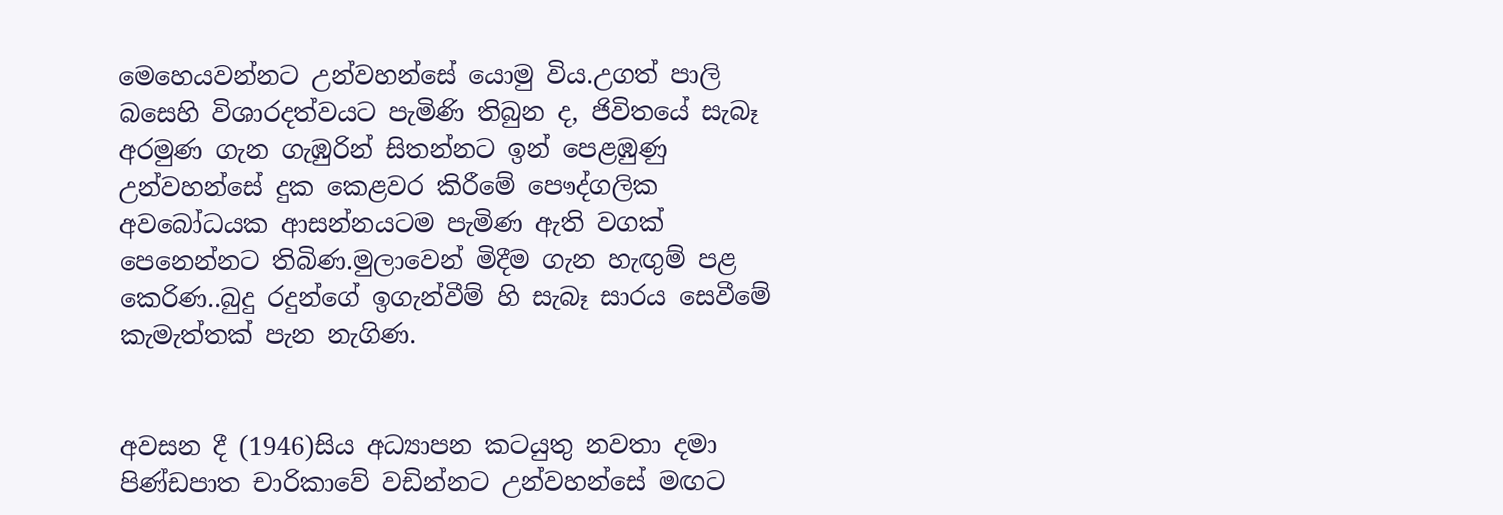මෙහෙයවන්නට උන්වහන්සේ යොමු විය.උගත් පාලි බසෙහි විශාරදත්වයට පැමිණි තිබුන ද, ජිවිතයේ සැබෑ අරමුණ ගැන ගැඹුරින් සිතන්නට ඉන් පෙළඹුණු උන්වහන්සේ දුක කෙළවර කිරීමේ පෞද්ගලික අවබෝධයක ආසන්නයටම පැමිණ ඇති වගක් පෙනෙන්නට තිබිණ.මුලාවෙන් මිදීම ගැන හැඟුම් පළ කෙරිණ..බුදු රදුන්ගේ ඉගැන්වීම් හි සැබෑ සාරය සෙවීමේ කැමැත්තක් පැන නැගිණ.


අවසන දී (1946)සිය අධ්‍යාපන කටයුතු නවතා දමා පිණ්ඩපාත චාරිකාවේ වඩින්නට උන්වහන්සේ මඟට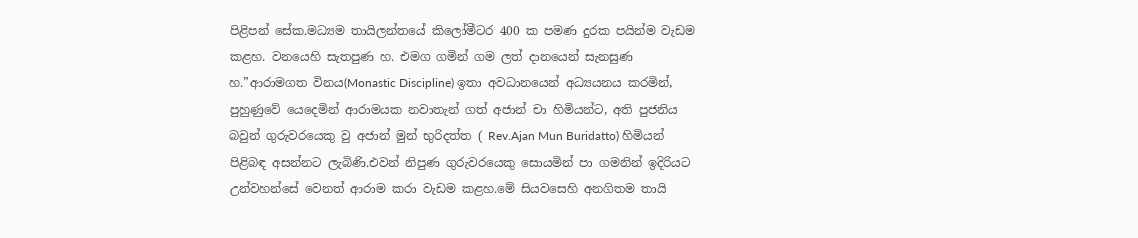පිළිපන් සේක.මධ්‍යම තායිලන්තයේ කිලෝමීටර 400 ක පමණ දුරක පයින්ම වැඩම කළහ. වනයෙහි සැතපුණ හ. එමග ගමින් ගම ලත් දානයෙන් සැනසුණ හ.”ආරාමගත විනය(Monastic Discipline) ඉතා අවධානයෙන් අධ්‍යයනය කරමින්, පුහුණුවේ යෙදෙමින් ආරාමයක නවාතැන් ගත් අජාන් චා හිමියන්ට, අති පුජනිය බවුන් ගුරුවරයෙකු වු අජාන් මුන් භුරිදත්ත ( Rev.Ajan Mun Buridatto) හිමියන් පිළිබඳ අසන්නට ලැබිණි.එවන් නිපුණ ගුරුවරයෙකු සොයමින් පා ගමනින් ඉදිරියට උන්වහන්සේ වෙනත් ආරාම කරා වැඩම කළහ.මේ සියවසෙහි අනගිතම තායි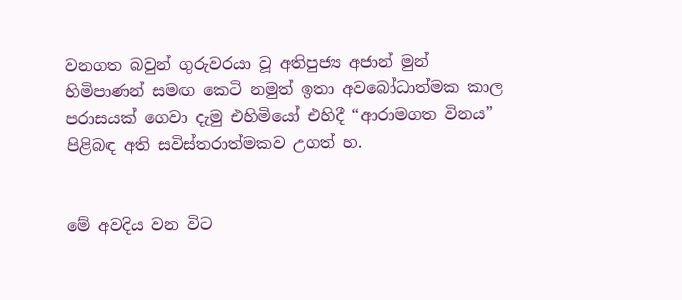වනගත බවුන් ගුරුවරයා වූ අතිපුජ්‍ය අජාන් මුන් හිමිපාණන් සමඟ කෙටි නමුත් ඉතා අවබෝධාත්මක කාල පරාසයක් ගෙවා දැමු එහිමියෝ එහිදී “ආරාමගත විනය” පිළිබඳ අති සවිස්තරාත්මකව උගත් හ.


මේ අවදිය වන විට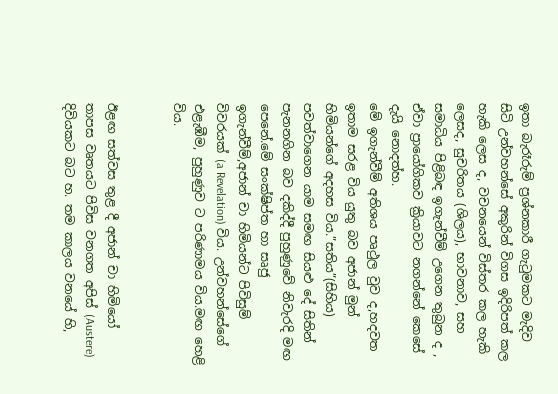ඉතා බැරෑරුම් ප්‍රශ්නකාරී ගැටුමකට මැදිව සිටි උන්වහන්සේ අකුරින් විගස ඉදිරිපත් කල හැකි ලෙස ද, වචනයෙන් විස්තර කල හැකි ලෙසද, සුචරිතය (ශිලය), භාවනාව, සහ සමාධිය පිළිබඳ ඉගැන්වීම් උගෙන තුබුන ද , ඒවා ප්‍රායෝගිකව ක්‍රියාවට නගන්නේ කෙසේ දැයි නොදත්හ.
මේ ඉගැන්වීම් අතිශය පෘථුල වුව ද,හදවත ඉතාම සරළ විය යුතු බව අජාන් මුන් හිමියන්ගේ අදහස විය.”සතිය”(සිහිය) පවත්වාගෙන යාම සමඟ සියළු දේ සිතින් පැනනගින බව දකිද්දී පුහුණුවේ නිවැරදි මඟ පෙනේ.මේ සංක්ෂිප්ත හා සෘජු ඉගැන්වීම්,අජාන් චා හිමියන්ට පිවිසුම් විවරයක් (a Revelation) විය. උන්වහන්සේගේ එළැඹීම, පුහුණුව ට පරිණාමය විය.මඟ හෙළි විය.


ඊළඟ සත්වස තුළ දී අජාන් චා හිමියෝ  තාපස වෘතයට පිවිස වනගත අපිස් (Austere) දිවියකට බට හ. තම කාලය වනයේ හි,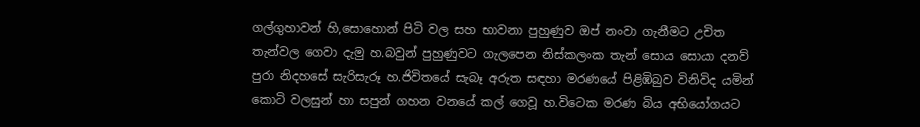ගල්ගුහාවන් හි,සොහොන් පිටි වල සහ භාවනා පුහුණුව ඔප් නංවා ගැනීමට උචිත තැන්වල ගෙවා දැමු හ.බවුන් පුහුණුවට ගැලපෙන නිස්කලංක තැන් සොය සොයා දනව් පුරා නිදහසේ සැරිසැරූ හ.ජිවිතයේ සැබෑ අරුත සඳහා මරණයේ පිළිඹිබුව විනිවිද යමින් කොටි වලසුන් හා සපුන් ගහන වනයේ කල් ගෙවූ හ.විටෙක මරණ බිය අභියෝගයට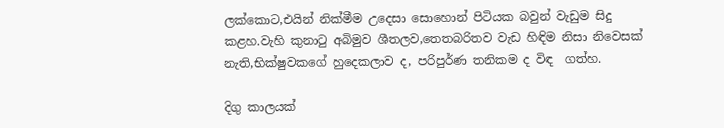ලක්කොට,එයින් නික්මීම උදෙසා සොහොන් පිටියක බවුන් වැඩුම සිදු කළහ.වැහි කුනාටු අබිමුව ශීතලව,තෙතබරිතව වැඩ හිඳිම නිසා නිවෙසක් නැති,භික්ෂුවකගේ හුදෙකලාව ද, පරිපුර්ණ තනිකම ද විඳ  ගත්හ.

දිගු කාලයක්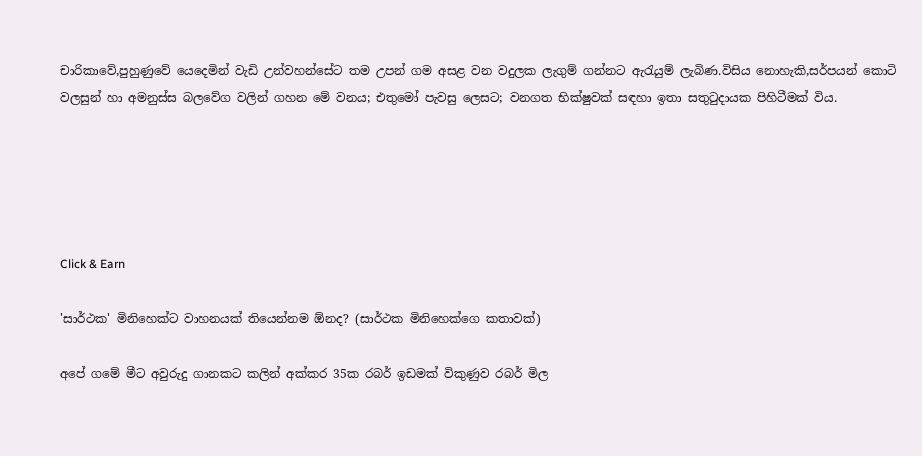චාරිකාවේ,පුහුණුවේ යෙදෙමින් වැඩි උන්වහන්සේට තම උපන් ගම අසළ වන වදුලක ලැගුම් ගන්නට ඇරැයුම් ලැබිණ.විසිය නොහැකි,සර්පයන් කොටි වලසුන් හා අමනුස්ස බලවේග වලින් ගහන මේ වනය; එතුමෝ පැවසු ලෙසට; වනගත භික්ෂුවක් සඳහා ඉතා සතුටුදායක පිහිටීමක් විය.





Click & Earn

'සාර්ථක' මිනිහෙක්ට වාහනයක් තියෙන්නම ඕනද? (සාර්ථක මිනිහෙක්ගෙ කතාවක්)

අපේ ගමේ මීට අවුරුදු ගානකට කලින් අක්කර 35ක රබර් ඉඩමක් විකුණුව රබර් මිල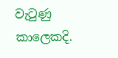වැටුණු කාලෙකදි.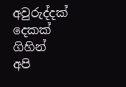අවුරුද්දක් දෙකක් ගිහින් අපි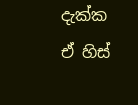දැක්ක ඒ හිස්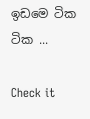ඉඩමෙ ටික ටික ...

Check it